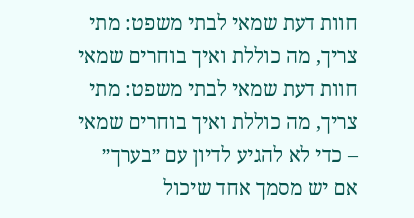חוות דעת שמאי לבתי משפט: מתי צריך, מה כוללת ואיך בוחרים שמאי
חוות דעת שמאי לבתי משפט: מתי צריך, מה כוללת ואיך בוחרים שמאי – כדי לא להגיע לדיון עם ״בערך״
אם יש מסמך אחד שיכול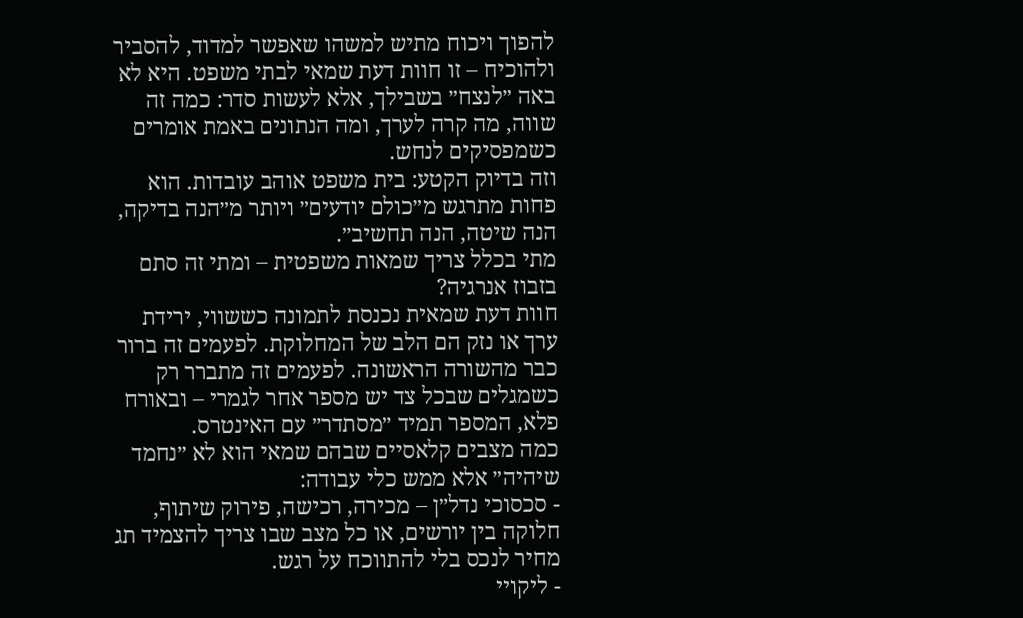להפוך ויכוח מתיש למשהו שאפשר למדוד, להסביר ולהוכיח – זו חוות דעת שמאי לבתי משפט. היא לא באה ״לנצח״ בשבילך, אלא לעשות סדר: כמה זה שווה, מה קרה לערך, ומה הנתונים באמת אומרים כשמפסיקים לנחש.
וזה בדיוק הקטע: בית משפט אוהב עובדות. הוא פחות מתרגש מ״כולם יודעים״ ויותר מ״הנה בדיקה, הנה שיטה, הנה תחשיב״.
מתי בכלל צריך שמאות משפטית – ומתי זה סתם בזבוז אנרגיה?
חוות דעת שמאית נכנסת לתמונה כששווי, ירידת ערך או נזק הם הלב של המחלוקת. לפעמים זה ברור כבר מהשורה הראשונה. לפעמים זה מתברר רק כשמגלים שבכל צד יש מספר אחר לגמרי – ובאורח פלא, המספר תמיד ״מסתדר״ עם האינטרס.
כמה מצבים קלאסיים שבהם שמאי הוא לא ״נחמד שיהיה״ אלא ממש כלי עבודה:
- סכסוכי נדל״ן – מכירה, רכישה, פירוק שיתוף, חלוקה בין יורשים, או כל מצב שבו צריך להצמיד תג מחיר לנכס בלי להתווכח על רגש.
- ליקויי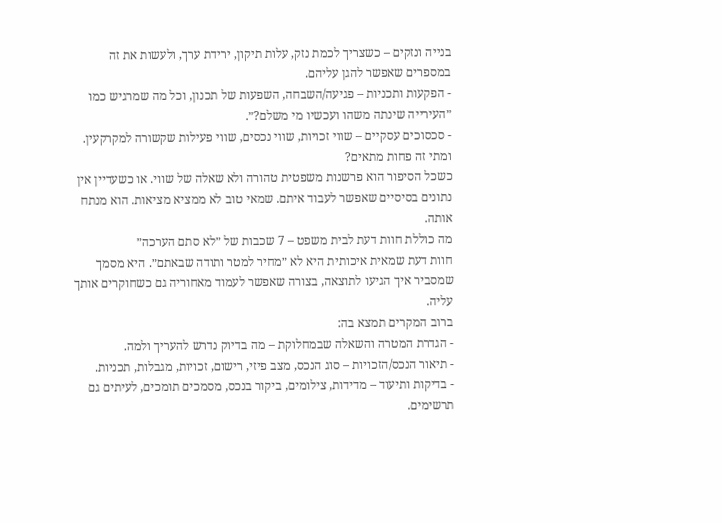בנייה ונזקים – כשצריך לכמת נזק, עלות תיקון, ירידת ערך, ולעשות את זה במספרים שאפשר להגן עליהם.
- הפקעות ותכניות – פגיעה/השבחה, השפעות של תכנון, וכל מה שמרגיש כמו ״העירייה שינתה משהו ועכשיו מי משלם?״.
- סכסוכים עסקיים – שווי זכויות, שווי נכסים, שווי פעילות שקשורה למקרקעין.
ומתי זה פחות מתאים?
כשכל הסיפור הוא פרשנות משפטית טהורה ולא שאלה של שווי. או כשעדיין אין נתונים בסיסיים שאפשר לעבוד איתם. שמאי טוב לא ממציא מציאות. הוא מנתח אותה.
מה כוללת חוות דעת לבית משפט – 7 שכבות של ״לא סתם הערכה״
חוות דעת שמאית איכותית היא לא ״מחיר למטר ותודה שבאתם״. היא מסמך שמסביר איך הגיעו לתוצאה, בצורה שאפשר לעמוד מאחוריה גם כשחוקרים אותך עליה.
ברוב המקרים תמצא בה:
- הגדרת המטרה והשאלה שבמחלוקת – מה בדיוק נדרש להעריך ולמה.
- תיאור הנכס/הזכויות – סוג הנכס, מצב פיזי, רישום, זכויות, מגבלות, תכניות.
- בדיקות ותיעוד – מדידות, צילומים, ביקור בנכס, מסמכים תומכים, לעיתים גם תרשימים.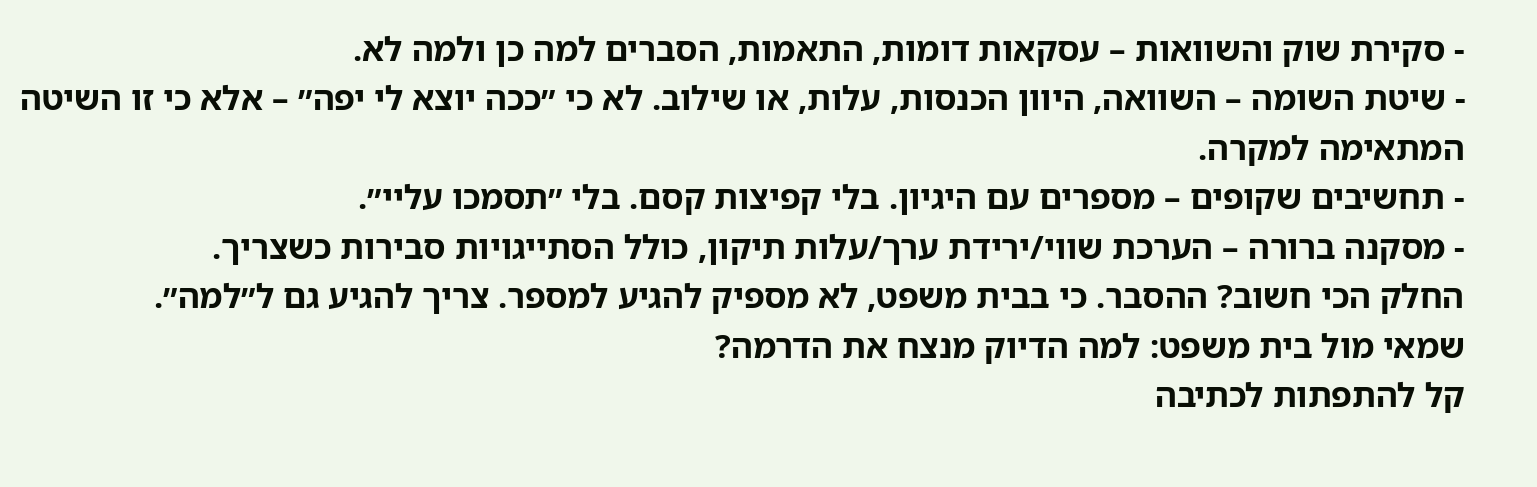- סקירת שוק והשוואות – עסקאות דומות, התאמות, הסברים למה כן ולמה לא.
- שיטת השומה – השוואה, היוון הכנסות, עלות, או שילוב. לא כי ״ככה יוצא לי יפה״ – אלא כי זו השיטה המתאימה למקרה.
- תחשיבים שקופים – מספרים עם היגיון. בלי קפיצות קסם. בלי ״תסמכו עליי״.
- מסקנה ברורה – הערכת שווי/ירידת ערך/עלות תיקון, כולל הסתייגויות סבירות כשצריך.
החלק הכי חשוב? ההסבר. כי בבית משפט, לא מספיק להגיע למספר. צריך להגיע גם ל״למה״.
שמאי מול בית משפט: למה הדיוק מנצח את הדרמה?
קל להתפתות לכתיבה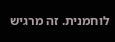לוחמנית. זה מרגיש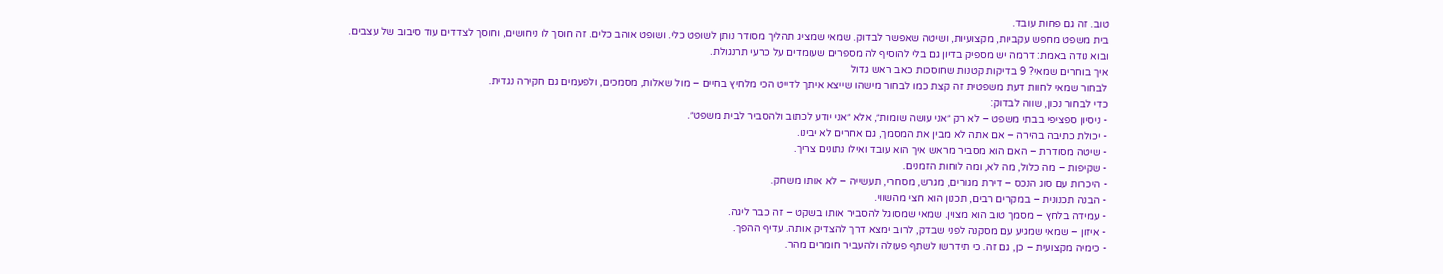טוב. זה גם פחות עובד.
בית משפט מחפש עקביות, מקצועיות, ושיטה שאפשר לבדוק. שמאי שמציג תהליך מסודר נותן לשופט כלי. ושופט אוהב כלים. זה חוסך לו ניחושים, וחוסך לצדדים עוד סיבוב של עצבים.
ובוא נודה באמת: דרמה יש מספיק בדיון גם בלי להוסיף לה מספרים שעומדים על כרעי תרנגולת.
איך בוחרים שמאי? 9 בדיקות קטנות שחוסכות כאב ראש גדול
לבחור שמאי לחוות דעת משפטית זה קצת כמו לבחור מישהו שייצא איתך לדייט הכי מלחיץ בחיים – מול שאלות, מסמכים, ולפעמים גם חקירה נגדית.
כדי לבחור נכון, שווה לבדוק:
- ניסיון ספציפי בבתי משפט – לא רק ״אני עושה שומות״, אלא ״אני יודע לכתוב ולהסביר לבית משפט״.
- יכולת כתיבה בהירה – אם אתה לא מבין את המסמך, גם אחרים לא יבינו.
- שיטה מסודרת – האם הוא מסביר מראש איך הוא עובד ואילו נתונים צריך.
- שקיפות – מה כלול, מה לא, ומה לוחות הזמנים.
- היכרות עם סוג הנכס – דירת מגורים, מגרש, מסחרי, תעשייה – לא אותו משחק.
- הבנה תכנונית – במקרים רבים, תכנון הוא חצי מהשווי.
- עמידה בלחץ – מסמך טוב הוא מצוין. שמאי שמסוגל להסביר אותו בשקט – זה כבר ליגה.
- איזון – שמאי שמגיע עם מסקנה לפני שבדק, לרוב ימצא דרך להצדיק אותה. עדיף ההפך.
- כימיה מקצועית – כן, גם זה. כי תידרשו לשתף פעולה ולהעביר חומרים מהר.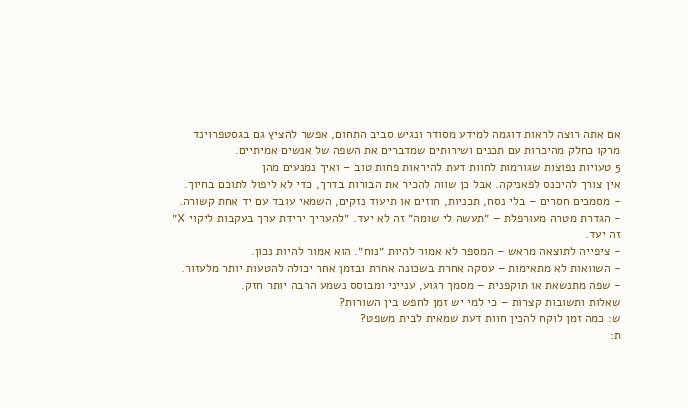אם אתה רוצה לראות דוגמה למידע מסודר ונגיש סביב התחום, אפשר להציץ גם בגסטפרוינד מרקו כחלק מהיכרות עם תכנים ושירותים שמדברים את השפה של אנשים אמיתיים.
5 טעויות נפוצות שגורמות לחוות דעת להיראות פחות טוב – ואיך נמנעים מהן
אין צורך להיכנס לפאניקה. אבל כן שווה להכיר את הבורות בדרך, כדי לא ליפול לתוכם בחיוך.
- מסמכים חסרים – בלי נסח, תכניות, חוזים או תיעוד נזקים, השמאי עובד עם יד אחת קשורה.
- הגדרת מטרה מעורפלת – ״תעשה לי שומה״ זה לא יעד. ״להעריך ירידת ערך בעקבות ליקוי X״ זה יעד.
- ציפייה לתוצאה מראש – המספר לא אמור להיות ״נוח״. הוא אמור להיות נכון.
- השוואות לא מתאימות – עסקה אחרת בשכונה אחרת ובזמן אחר יכולה להטעות יותר מלעזור.
- שפה מתנשאת או תוקפנית – מסמך רגוע, ענייני ומבוסס נשמע הרבה יותר חזק.
שאלות ותשובות קצרות – כי למי יש זמן לחפש בין השורות?
ש: כמה זמן לוקח להכין חוות דעת שמאית לבית משפט?
ת: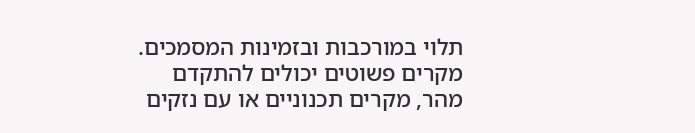תלוי במורכבות ובזמינות המסמכים. מקרים פשוטים יכולים להתקדם מהר, מקרים תכנוניים או עם נזקים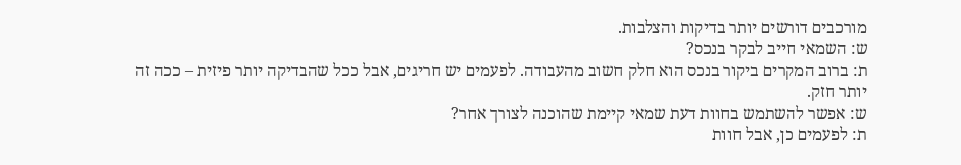מורכבים דורשים יותר בדיקות והצלבות.
ש: השמאי חייב לבקר בנכס?
ת: ברוב המקרים ביקור בנכס הוא חלק חשוב מהעבודה. לפעמים יש חריגים, אבל ככל שהבדיקה יותר פיזית – ככה זה יותר חזק.
ש: אפשר להשתמש בחוות דעת שמאי קיימת שהוכנה לצורך אחר?
ת: לפעמים כן, אבל חוות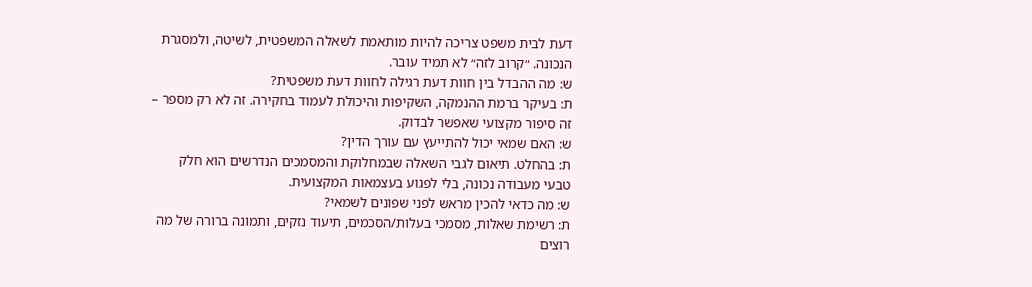דעת לבית משפט צריכה להיות מותאמת לשאלה המשפטית, לשיטה, ולמסגרת הנכונה. ״קרוב לזה״ לא תמיד עובר.
ש: מה ההבדל בין חוות דעת רגילה לחוות דעת משפטית?
ת: בעיקר ברמת ההנמקה, השקיפות והיכולת לעמוד בחקירה. זה לא רק מספר – זה סיפור מקצועי שאפשר לבדוק.
ש: האם שמאי יכול להתייעץ עם עורך הדין?
ת: בהחלט. תיאום לגבי השאלה שבמחלוקת והמסמכים הנדרשים הוא חלק טבעי מעבודה נכונה, בלי לפגוע בעצמאות המקצועית.
ש: מה כדאי להכין מראש לפני שפונים לשמאי?
ת: רשימת שאלות, מסמכי בעלות/הסכמים, תיעוד נזקים, ותמונה ברורה של מה רוצים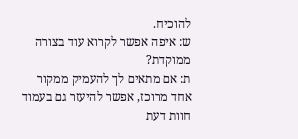להוכיח.
ש: איפה אפשר לקרוא עוד בצורה ממוקדת?
ת: אם מתאים לך להעמיק ממקור אחד מרוכז, אפשר להיעזר גם בעמוד חוות דעת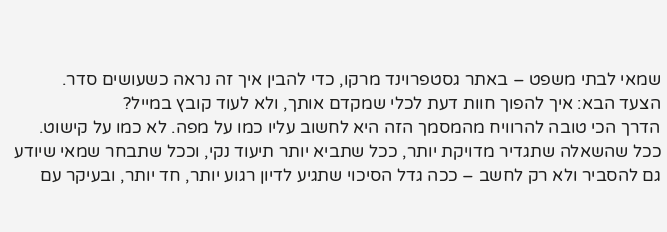שמאי לבתי משפט – באתר גסטפרוינד מרקו, כדי להבין איך זה נראה כשעושים סדר.
הצעד הבא: איך להפוך חוות דעת לכלי שמקדם אותך, ולא לעוד קובץ במייל?
הדרך הכי טובה להרוויח מהמסמך הזה היא לחשוב עליו כמו על מפה. לא כמו על קישוט.
ככל שהשאלה שתגדיר מדויקת יותר, ככל שתביא יותר תיעוד נקי, וככל שתבחר שמאי שיודע גם להסביר ולא רק לחשב – ככה גדל הסיכוי שתגיע לדיון רגוע יותר, חד יותר, ובעיקר עם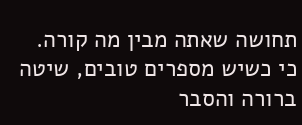תחושה שאתה מבין מה קורה.
כי כשיש מספרים טובים, שיטה ברורה והסבר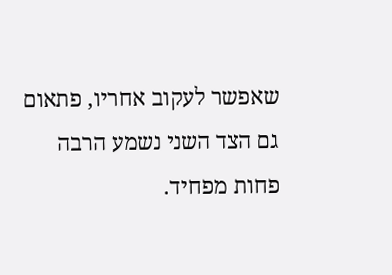שאפשר לעקוב אחריו, פתאום גם הצד השני נשמע הרבה פחות מפחיד.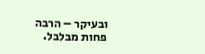ובעיקר – הרבה פחות מבלבל.